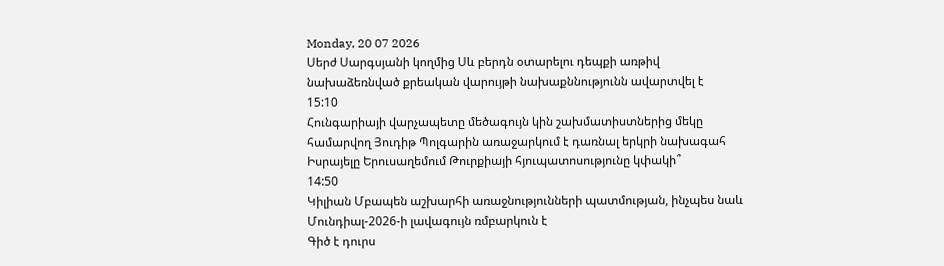Monday, 20 07 2026
Սերժ Սարգսյանի կողմից Սև բերդն օտարելու դեպքի առթիվ նախաձեռնված քրեական վարույթի նախաքննությունն ավարտվել է
15:10
Հունգարիայի վարչապետը մեծագույն կին շախմատիստներից մեկը համարվող Յուդիթ Պոլգարին առաջարկում է դառնալ երկրի նախագահ
Իսրայելը Երուսաղեմում Թուրքիայի հյուպատոսությունը կփակի՞
14:50
Կիլիան Մբապեն աշխարհի առաջնությունների պատմության, ինչպես նաև Մունդիալ-2026-ի լավագույն ռմբարկուն է
Գիծ է դուրս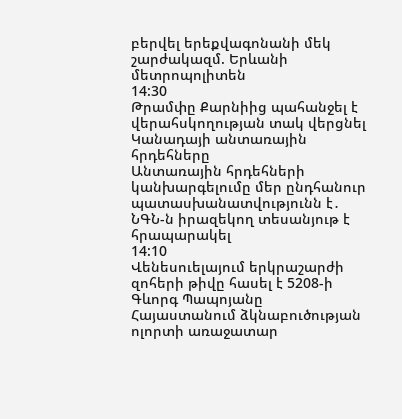բերվել երեքվագոնանի մեկ շարժակազմ. Երևանի մետրոպոլիտեն
14:30
Թրամփը Քարնիից պահանջել է վերահսկողության տակ վերցնել Կանադայի անտառային հրդեհները
Անտառային հրդեհների կանխարգելումը մեր ընդհանուր պատասխանատվությունն է․ ՆԳՆ-ն իրազեկող տեսանյութ է հրապարակել
14:10
Վենեսուելայում երկրաշարժի զոհերի թիվը հասել է 5208-ի
Գևորգ Պապոյանը Հայաստանում ձկնաբուծության ոլորտի առաջատար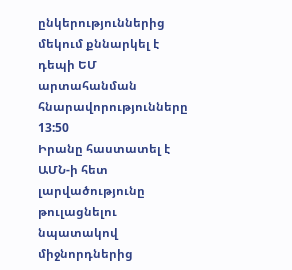ընկերություններից մեկում քննարկել է դեպի ԵՄ արտահանման հնարավորությունները
13:50
Իրանը հաստատել է ԱՄՆ-ի հետ լարվածությունը թուլացնելու նպատակով միջնորդներից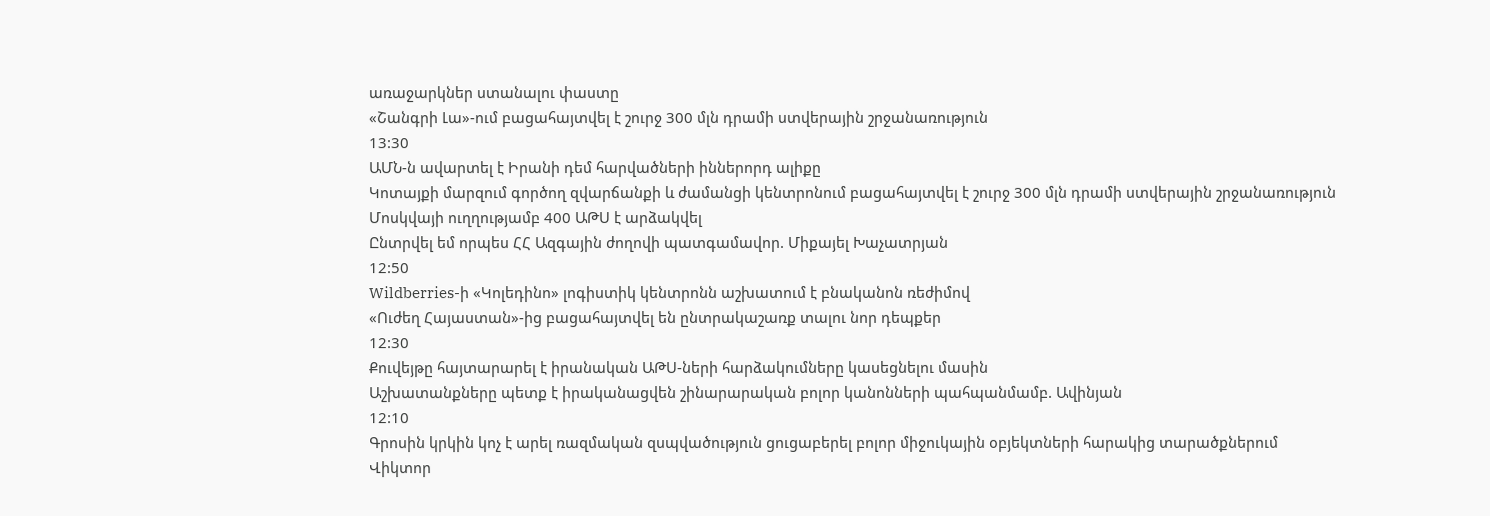առաջարկներ ստանալու փաստը
«Շանգրի Լա»-ում բացահայտվել է շուրջ 300 մլն դրամի ստվերային շրջանառություն
13:30
ԱՄՆ-ն ավարտել է Իրանի դեմ հարվածների իններորդ ալիքը
Կոտայքի մարզում գործող զվարճանքի և ժամանցի կենտրոնում բացահայտվել է շուրջ 300 մլն դրամի ստվերային շրջանառություն
Մոսկվայի ուղղությամբ 400 ԱԹՍ է արձակվել
Ընտրվել եմ որպես ՀՀ Ազգային ժողովի պատգամավոր. Միքայել Խաչատրյան
12:50
Wildberries-ի «Կոլեդինո» լոգիստիկ կենտրոնն աշխատում է բնականոն ռեժիմով
«Ուժեղ Հայաստան»-ից բացահայտվել են ընտրակաշառք տալու նոր դեպքեր
12:30
Քուվեյթը հայտարարել է իրանական ԱԹՍ-ների հարձակումները կասեցնելու մասին
Աշխատանքները պետք է իրականացվեն շինարարական բոլոր կանոնների պահպանմամբ. Ավինյան
12:10
Գրոսին կրկին կոչ է արել ռազմական զսպվածություն ցուցաբերել բոլոր միջուկային օբյեկտների հարակից տարածքներում
Վիկտոր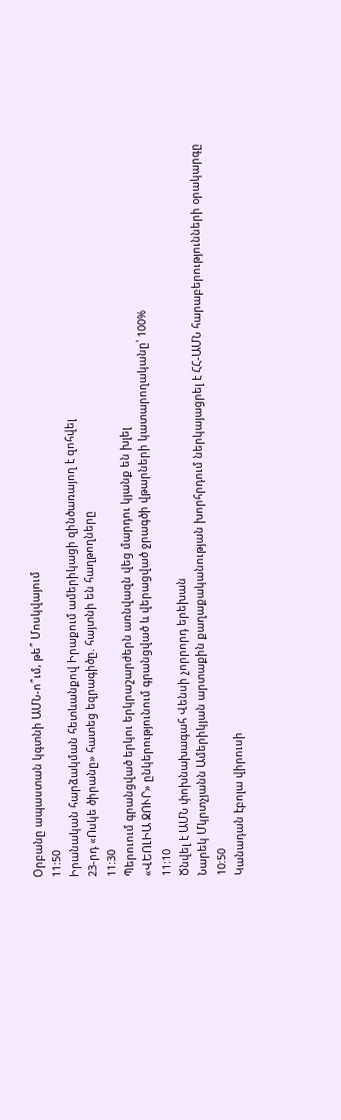Օրբանը ապաստան կգտնի ԱՄՆ-ո՞ւմ, թե՞ Մոսկվայում
11:50
Իրանական հարձակման հետևանքով Իրաքում ամերիկացի զինծառայող է զոհվել
23-րդ «Ոսկե ծիրանը» հատեց եզրագիծը. հայտնի են հաղթողները
11:30
Պերուում գրանցված երկու երկրաշարժերն առնվազն վեց մարդու կյանք են խլել
«ՎԵՈԼԻԱ ՋՈՒՐ» ընկերությունում գրանցված և վերացված ջրագծի վթարների կատարողականը՝ 100%
11:10
Ծնվել է ԱՄՆ փոխնախագահ Վենսի չորրորդ երեխան
Նարեկ Մկրտչյանն Ամերիկյան արտաքին քաղաքականության խորհրդում ներկայացրել է ՀՀ-ԱՄՆ հարաբերությունների օրակարգը
10:50
Կանադան էբոլա վիրուսի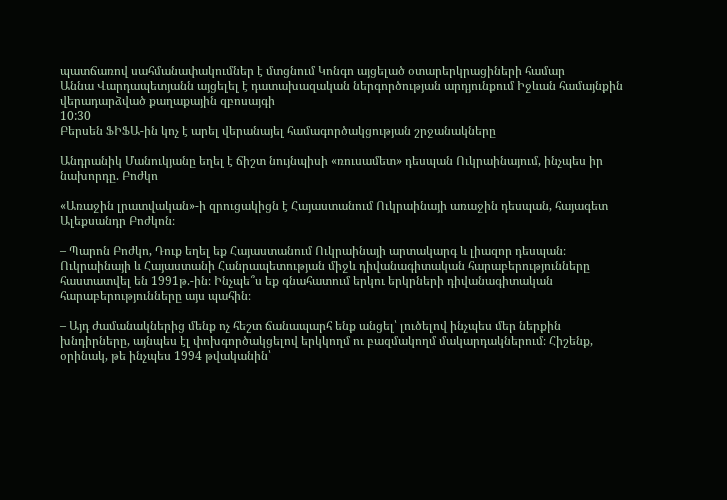պատճառով սահմանափակումներ է մտցնում Կոնգո այցելած օտարերկրացիների համար
Աննա Վարդապետյանն այցելել է դատախազական ներգործության արդյունքում Իջևան համայնքին վերադարձված քաղաքային զբոսայգի
10:30
Բերսեն ՖԻՖԱ-ին կոչ է արել վերանայել համագործակցության շրջանակները

Անդրանիկ Մանուկյանը եղել է ճիշտ նույնպիսի «ռուսամետ» դեսպան Ուկրաինայում, ինչպես իր նախորդը. Բոժկո

«Առաջին լրատվական»-ի զրուցակիցն է Հայաստանում Ուկրաինայի առաջին դեսպան, հայագետ Ալեքսանդր Բոժկոն։

– Պարոն Բոժկո, Դուք եղել եք Հայաստանում Ուկրաինայի արտակարգ և լիազոր դեսպան։ Ուկրաինայի և Հայաստանի Հանրապետության միջև դիվանագիտական հարաբերությունները հաստատվել են 1991թ.-ին։ Ինչպե՞ս եք գնահատում երկու երկրների դիվանագիտական հարաբերությունները այս պահին։

– Այդ ժամանակներից մենք ոչ հեշտ ճանապարհ ենք անցել՝ լուծելով ինչպես մեր ներքին խնդիրները, այնպես էլ փոխգործակցելով երկկողմ ու բազմակողմ մակարդակներում։ Հիշենք, օրինակ, թե ինչպես 1994 թվականին՝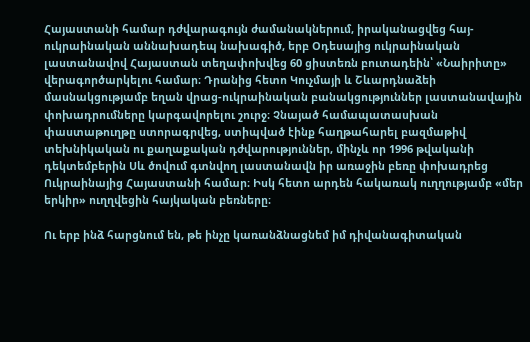Հայաստանի համար դժվարագույն ժամանակներում, իրականացվեց հայ-ուկրաինական աննախադեպ նախագիծ, երբ Օդեսայից ուկրաինական լաստանավով Հայաստան տեղափոխվեց 60 ցիստեռն բուտադեին՝ «Նաիրիտը» վերագործարկելու համար։ Դրանից հետո Կուչմայի և Շևարդնաձեի մասնակցությամբ եղան վրաց-ուկրաինական բանակցություններ լաստանավային փոխադրումները կարգավորելու շուրջ։ Չնայած համապատասխան փաստաթուղթը ստորագրվեց, ստիպված էինք հաղթահարել բազմաթիվ տեխնիկական ու քաղաքական դժվարություններ, մինչև որ 1996 թվականի դեկտեմբերին Սև ծովում գտնվող լաստանավն իր առաջին բեռը փոխադրեց Ուկրաինայից Հայաստանի համար։ Իսկ հետո արդեն հակառակ ուղղությամբ «մեր երկիր» ուղղվեցին հայկական բեռները։

Ու երբ ինձ հարցնում են, թե ինչը կառանձնացնեմ իմ դիվանագիտական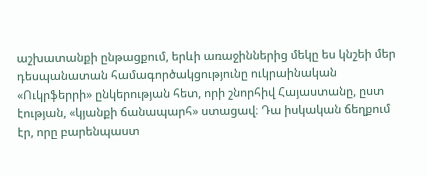աշխատանքի ընթացքում, երևի առաջիններից մեկը ես կնշեի մեր դեսպանատան համագործակցությունը ուկրաինական «Ուկրֆերրի» ընկերության հետ, որի շնորհիվ Հայաստանը, ըստ էության, «կյանքի ճանապարհ» ստացավ։ Դա իսկական ճեղքում էր, որը բարենպաստ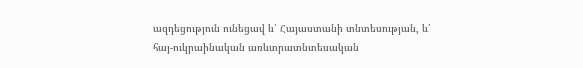ազդեցություն ունեցավ և՛ Հայաստանի տնտեսության, և՛ հայ-ուկրաինական առևտրատնտեսական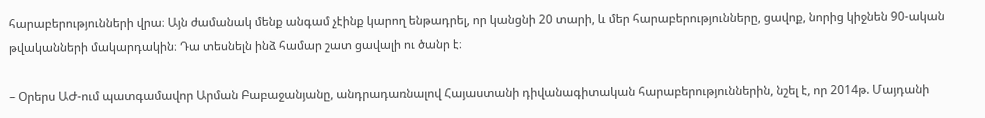հարաբերությունների վրա։ Այն ժամանակ մենք անգամ չէինք կարող ենթադրել, որ կանցնի 20 տարի, և մեր հարաբերությունները, ցավոք, նորից կիջնեն 90-ական թվականների մակարդակին։ Դա տեսնելն ինձ համար շատ ցավալի ու ծանր է։

– Օրերս ԱԺ-ում պատգամավոր Արման Բաբաջանյանը, անդրադառնալով Հայաստանի դիվանագիտական հարաբերություններին, նշել է, որ 2014թ. Մայդանի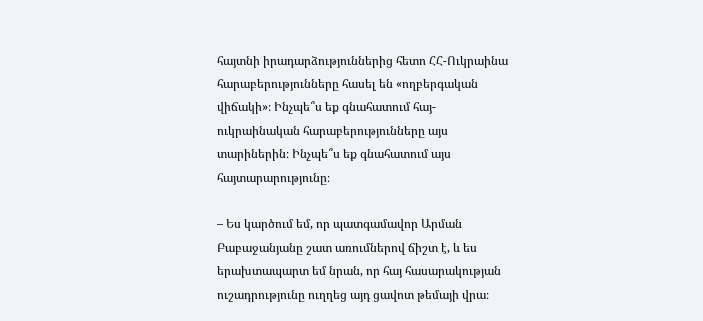հայտնի իրադարձություններից հետո ՀՀ-Ուկրաինա հարաբերությունները հասել են «ողբերգական վիճակի»։ Ինչպե՞ս եք գնահատում հայ-ուկրաինական հարաբերությունները այս տարիներին։ Ինչպե՞ս եք գնահատում այս հայտարարությունը։

– Ես կարծում եմ, որ պատգամավոր Արման Բաբաջանյանը շատ առումներով ճիշտ է, և ես երախտապարտ եմ նրան, որ հայ հասարակության ուշադրությունը ուղղեց այդ ցավոտ թեմայի վրա։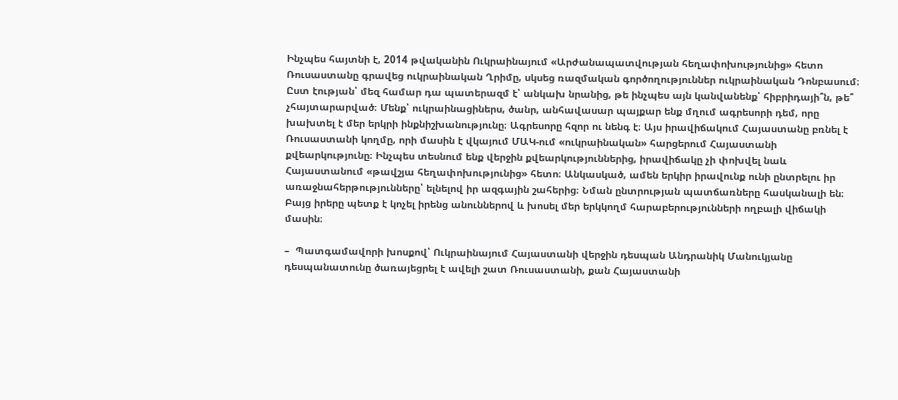Ինչպես հայտնի է, 2014 թվականին Ուկրաինայում «Արժանապատվության հեղափոխությունից» հետո Ռուսաստանը գրավեց ուկրաինական Ղրիմը, սկսեց ռազմական գործողություններ ուկրաինական Դոնբասում։ Ըստ էության՝ մեզ համար դա պատերազմ է՝ անկախ նրանից, թե ինչպես այն կանվանենք՝ հիբրիդայի՞ն, թե՞ չհայտարարված։ Մենք՝ ուկրաինացիներս, ծանր, անհավասար պայքար ենք մղում ագրեսորի դեմ, որը խախտել է մեր երկրի ինքնիշխանությունը։ Ագրեսորը հզոր ու նենգ է։ Այս իրավիճակում Հայաստանը բռնել է Ռուսաստանի կողմը, որի մասին է վկայում ՄԱԿ-ում «ուկրաինական» հարցերում Հայաստանի քվեարկությունը։ Ինչպես տեսնում ենք վերջին քվեարկություններից, իրավիճակը չի փոխվել նաև Հայաստանում «թավշյա հեղափոխությունից» հետո։ Անկասկած, ամեն երկիր իրավունք ունի ընտրելու իր առաջնահերթությունները՝ ելնելով իր ազգային շահերից։ Նման ընտրության պատճառները հասկանալի են։ Բայց իրերը պետք է կոչել իրենց անուններով և խոսել մեր երկկողմ հարաբերությունների ողբալի վիճակի մասին։

–  Պատգամավորի խոսքով՝ Ուկրաինայում Հայաստանի վերջին դեսպան Անդրանիկ Մանուկյանը դեսպանատունը ծառայեցրել է ավելի շատ Ռուսաստանի, քան Հայաստանի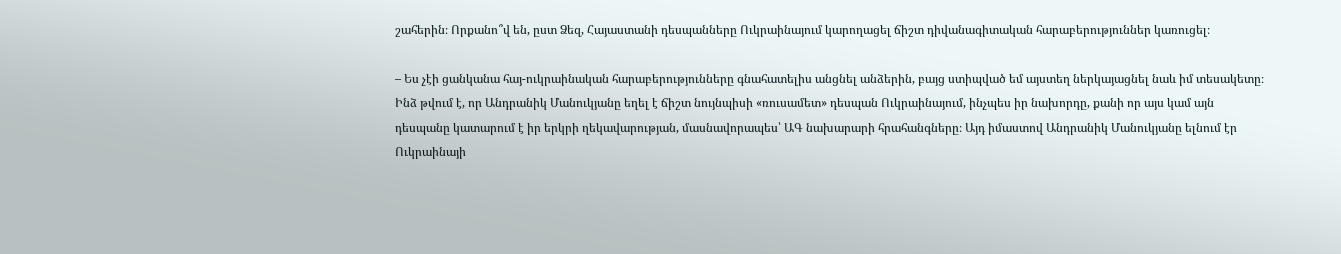շահերին։ Որքանո՞վ են, ըստ Ձեզ, Հայաստանի դեսպանները Ուկրաինայում կարողացել ճիշտ դիվանագիտական հարաբերություններ կառուցել։

– Ես չէի ցանկանա հայ-ուկրաինական հարաբերությունները գնահատելիս անցնել անձերին, բայց ստիպված եմ այստեղ ներկայացնել նաև իմ տեսակետը։ Ինձ թվում է, որ Անդրանիկ Մանուկյանը եղել է ճիշտ նույնպիսի «ռուսամետ» դեսպան Ուկրաինայում, ինչպես իր նախորդը, քանի որ այս կամ այն դեսպանը կատարում է իր երկրի ղեկավարության, մասնավորապես՝ ԱԳ նախարարի հրահանգները։ Այդ իմաստով Անդրանիկ Մանուկյանը ելնում էր Ուկրաինայի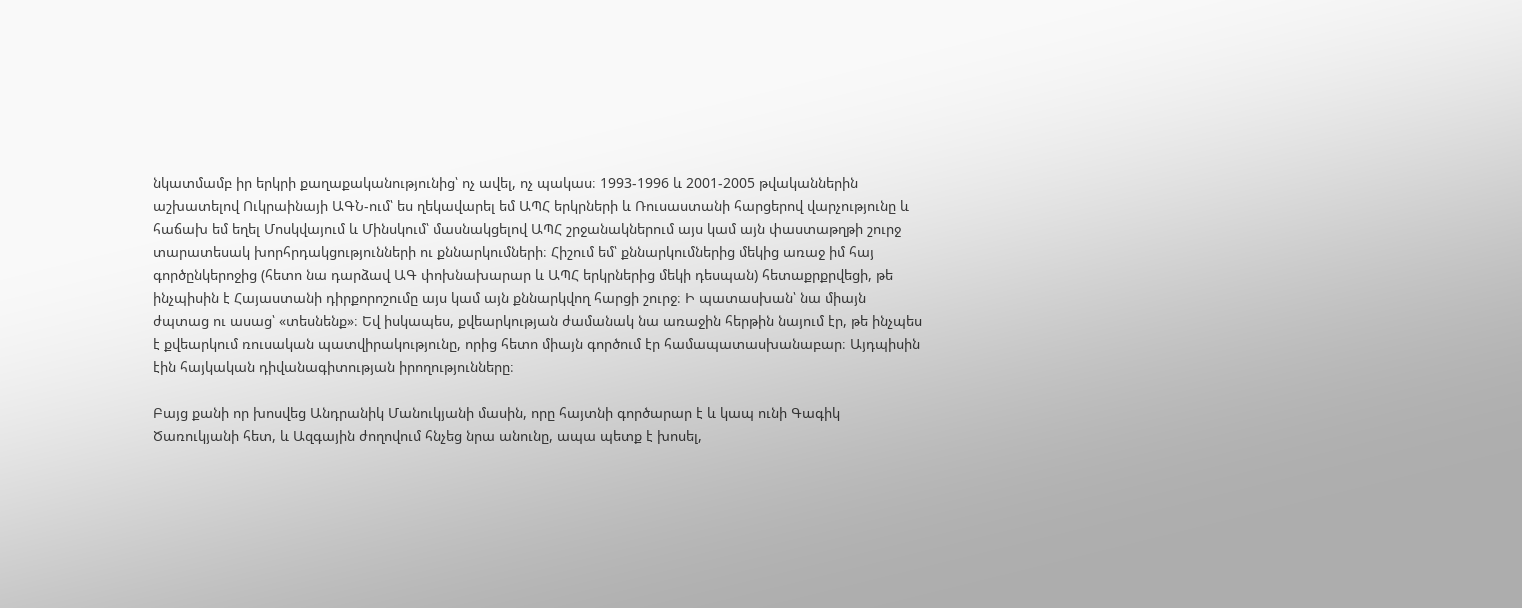նկատմամբ իր երկրի քաղաքականությունից՝ ոչ ավել, ոչ պակաս։ 1993-1996 և 2001-2005 թվականներին աշխատելով Ուկրաինայի ԱԳՆ-ում՝ ես ղեկավարել եմ ԱՊՀ երկրների և Ռուսաստանի հարցերով վարչությունը և հաճախ եմ եղել Մոսկվայում և Մինսկում՝ մասնակցելով ԱՊՀ շրջանակներում այս կամ այն փաստաթղթի շուրջ տարատեսակ խորհրդակցությունների ու քննարկումների։ Հիշում եմ՝ քննարկումներից մեկից առաջ իմ հայ գործընկերոջից (հետո նա դարձավ ԱԳ փոխնախարար և ԱՊՀ երկրներից մեկի դեսպան) հետաքրքրվեցի, թե ինչպիսին է Հայաստանի դիրքորոշումը այս կամ այն քննարկվող հարցի շուրջ։ Ի պատասխան՝ նա միայն ժպտաց ու ասաց՝ «տեսնենք»։ Եվ իսկապես, քվեարկության ժամանակ նա առաջին հերթին նայում էր, թե ինչպես է քվեարկում ռուսական պատվիրակությունը, որից հետո միայն գործում էր համապատասխանաբար։ Այդպիսին էին հայկական դիվանագիտության իրողությունները։

Բայց քանի որ խոսվեց Անդրանիկ Մանուկյանի մասին, որը հայտնի գործարար է և կապ ունի Գագիկ Ծառուկյանի հետ, և Ազգային ժողովում հնչեց նրա անունը, ապա պետք է խոսել,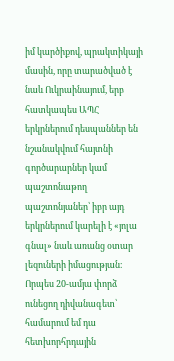իմ կարծիքով, պրակտիկայի մասին, որը տարածված է նաև Ուկրաինայում, երբ հատկապես ԱՊՀ երկրներում դեսպաններ են նշանակվում հայտնի գործարարներ կամ պաշտոնաթող պաշտոնյաներ՝ իբր այդ երկրներում կարելի է «յոլա գնալ» նաև առանց օտար լեզուների իմացության։ Որպես 20-ամյա փորձ ունեցող դիվանագետ՝ համարում եմ դա հետխորհրդային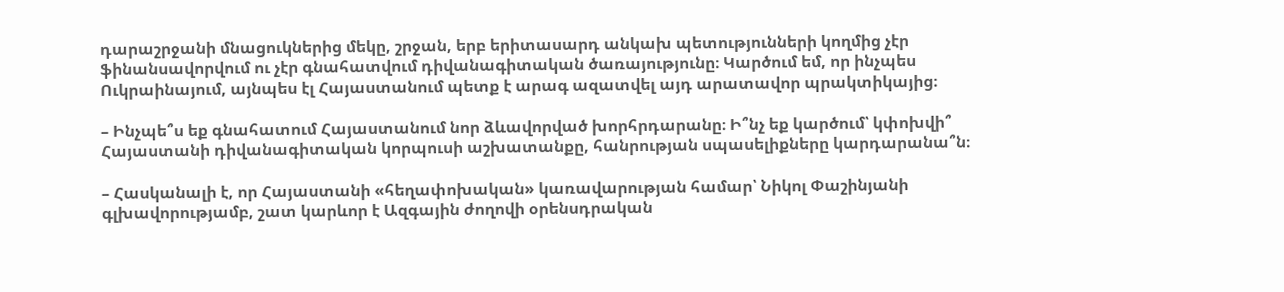դարաշրջանի մնացուկներից մեկը, շրջան, երբ երիտասարդ անկախ պետությունների կողմից չէր ֆինանսավորվում ու չէր գնահատվում դիվանագիտական ծառայությունը։ Կարծում եմ, որ ինչպես Ուկրաինայում, այնպես էլ Հայաստանում պետք է արագ ազատվել այդ արատավոր պրակտիկայից։

– Ինչպե՞ս եք գնահատում Հայաստանում նոր ձևավորված խորհրդարանը։ Ի՞նչ եք կարծում՝ կփոխվի՞ Հայաստանի դիվանագիտական կորպուսի աշխատանքը, հանրության սպասելիքները կարդարանա՞ն։

– Հասկանալի է, որ Հայաստանի «հեղափոխական» կառավարության համար՝ Նիկոլ Փաշինյանի գլխավորությամբ, շատ կարևոր է Ազգային ժողովի օրենսդրական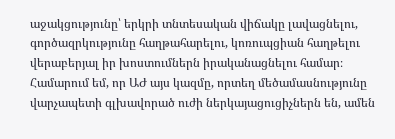աջակցությունը՝ երկրի տնտեսական վիճակը լավացնելու, գործազրկությունը հաղթահարելու, կոռուպցիան հաղթելու վերաբերյալ իր խոստումներն իրականացնելու համար։ Համարում եմ, որ ԱԺ այս կազմը, որտեղ մեծամասնությունը վարչապետի գլխավորած ուժի ներկայացուցիչներն են, ամեն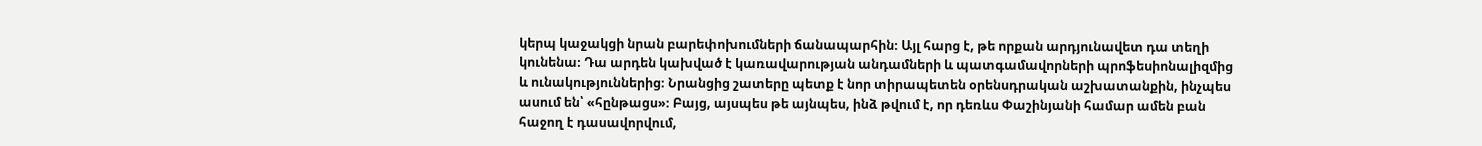կերպ կաջակցի նրան բարեփոխումների ճանապարհին։ Այլ հարց է, թե որքան արդյունավետ դա տեղի կունենա։ Դա արդեն կախված է կառավարության անդամների և պատգամավորների պրոֆեսիոնալիզմից և ունակություններից։ Նրանցից շատերը պետք է նոր տիրապետեն օրենսդրական աշխատանքին, ինչպես ասում են՝ «հընթացս»։ Բայց, այսպես թե այնպես, ինձ թվում է, որ դեռևս Փաշինյանի համար ամեն բան հաջող է դասավորվում,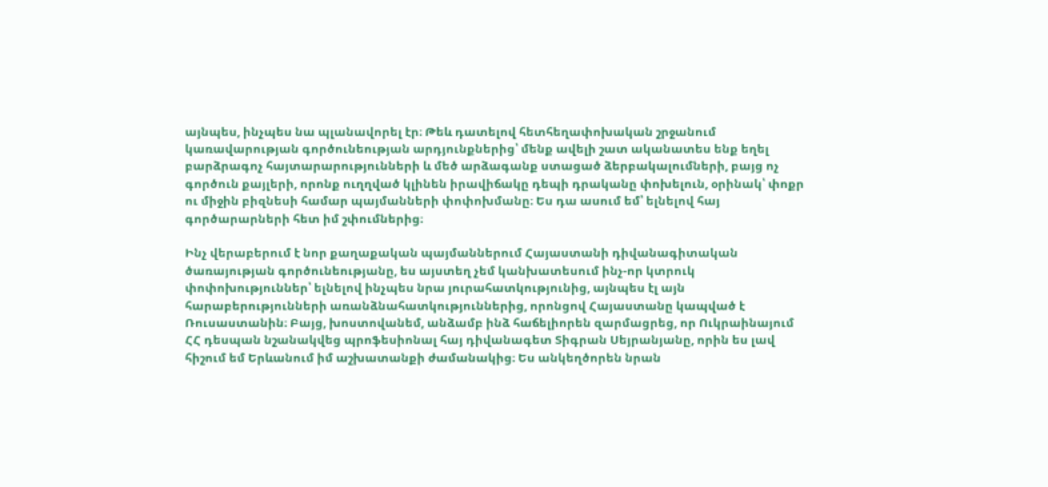այնպես, ինչպես նա պլանավորել էր։ Թեև դատելով հետհեղափոխական շրջանում կառավարության գործունեության արդյունքներից՝ մենք ավելի շատ ականատես ենք եղել բարձրագոչ հայտարարությունների և մեծ արձագանք ստացած ձերբակալումների, բայց ոչ գործուն քայլերի, որոնք ուղղված կլինեն իրավիճակը դեպի դրականը փոխելուն, օրինակ՝ փոքր ու միջին բիզնեսի համար պայմանների փոփոխմանը։ Ես դա ասում եմ՝ ելնելով հայ գործարարների հետ իմ շփումներից։

Ինչ վերաբերում է նոր քաղաքական պայմաններում Հայաստանի դիվանագիտական ծառայության գործունեությանը, ես այստեղ չեմ կանխատեսում ինչ-որ կտրուկ փոփոխություններ՝ ելնելով ինչպես նրա յուրահատկությունից, այնպես էլ այն հարաբերությունների առանձնահատկություններից, որոնցով Հայաստանը կապված է Ռուսաստանին։ Բայց, խոստովանեմ, անձամբ ինձ հաճելիորեն զարմացրեց, որ Ուկրաինայում ՀՀ դեսպան նշանակվեց պրոֆեսիոնալ հայ դիվանագետ Տիգրան Սեյրանյանը, որին ես լավ հիշում եմ Երևանում իմ աշխատանքի ժամանակից։ Ես անկեղծորեն նրան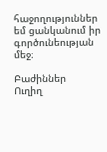հաջողություններ եմ ցանկանում իր գործունեության մեջ։

Բաժիններ
Ուղիղ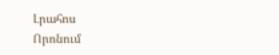Լրահոս
Որոնում